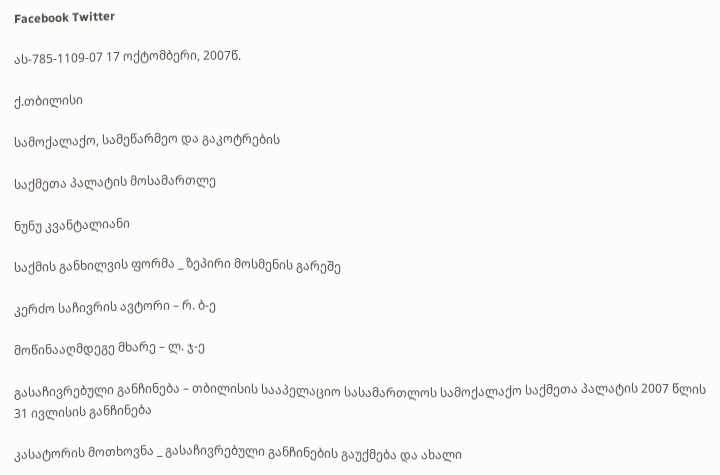Facebook Twitter

ას-785-1109-07 17 ოქტომბერი, 2007წ.

ქ.თბილისი

სამოქალაქო, სამეწარმეო და გაკოტრების

საქმეთა პალატის მოსამართლე

ნუნუ კვანტალიანი

საქმის განხილვის ფორმა _ ზეპირი მოსმენის გარეშე

კერძო საჩივრის ავტორი – რ. ბ-ე

მოწინააღმდეგე მხარე – ლ. ჯ-ე

გასაჩივრებული განჩინება – თბილისის სააპელაციო სასამართლოს სამოქალაქო საქმეთა პალატის 2007 წლის 31 ივლისის განჩინება

კასატორის მოთხოვნა _ გასაჩივრებული განჩინების გაუქმება და ახალი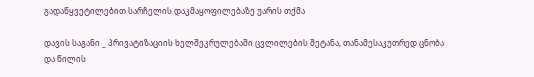გადაწყვეტილებით სარჩელის დაკმაყოფილებაზე უარის თქმა

დავის საგანი _ პრივატიზაციის ხელშეკრულებაში ცვლილების შეტანა, თანამესაკუთრედ ცნობა და წილის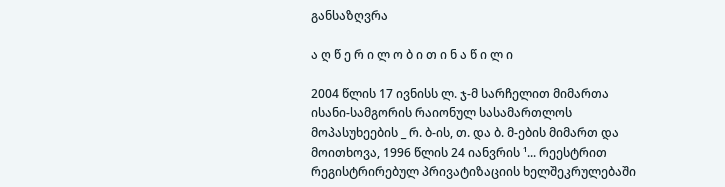განსაზღვრა

ა ღ წ ე რ ი ლ ო ბ ი თ ი ნ ა წ ი ლ ი

2004 წლის 17 ივნისს ლ. ჯ-მ სარჩელით მიმართა ისანი-სამგორის რაიონულ სასამართლოს მოპასუხეების _ რ. ბ-ის, თ. და ბ. მ-ების მიმართ და მოითხოვა, 1996 წლის 24 იანვრის ¹... რეესტრით რეგისტრირებულ პრივატიზაციის ხელშეკრულებაში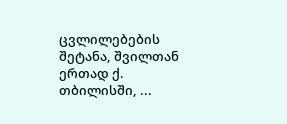ცვლილებების შეტანა, შვილთან ერთად ქ. თბილისში, ...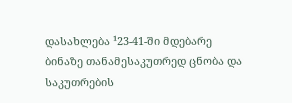დასახლება ¹23-41-ში მდებარე ბინაზე თანამესაკუთრედ ცნობა და საკუთრების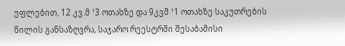უფლებით, 12 კვ.მ ¹3 ოთახზე და 9კვმ ¹1 ოთახზე საკუთრების წილის განსაზღვრა, საჯარო რეესტრში შესაბამისი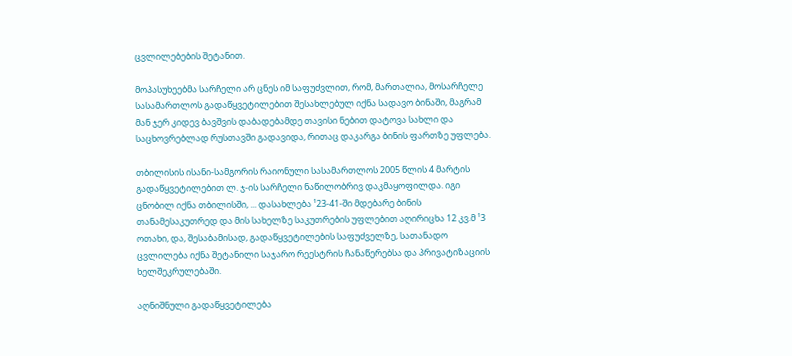ცვლილებების შეტანით.

მოპასუხეებმა სარჩელი არ ცნეს იმ საფუძვლით, რომ, მართალია, მოსარჩელე სასამართლოს გადაწყვეტილებით შესახლებულ იქნა სადავო ბინაში, მაგრამ მან ჯერ კიდევ ბავშვის დაბადებამდე თავისი ნებით დატოვა სახლი და საცხოვრებლად რუსთავში გადავიდა, რითაც დაკარგა ბინის ფართზე უფლება.

თბილისის ისანი-სამგორის რაიონული სასამართლოს 2005 წლის 4 მარტის გადაწყვეტილებით ლ. ჯ-ის სარჩელი ნაწილობრივ დაკმაყოფილდა. იგი ცნობილ იქნა თბილისში, ... დასახლება ¹23-41-ში მდებარე ბინის თანამესაკუთრედ და მის სახელზე საკუთრების უფლებით აღირიცხა 12 კვ.მ ¹3 ოთახი, და, შესაბამისად, გადაწყვეტილების საფუძველზე, სათანადო ცვლილება იქნა შეტანილი საჯარო რეესტრის ჩანაწერებსა და პრივატიზაციის ხელშეკრულებაში.

აღნიშნული გადაწყვეტილება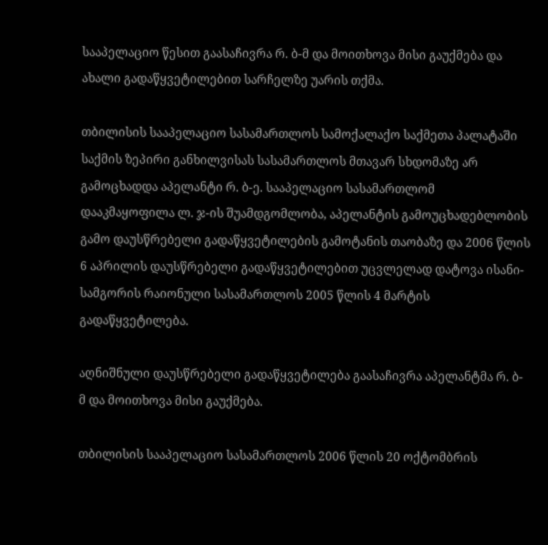სააპელაციო წესით გაასაჩივრა რ. ბ-მ და მოითხოვა მისი გაუქმება და ახალი გადაწყვეტილებით სარჩელზე უარის თქმა.

თბილისის სააპელაციო სასამართლოს სამოქალაქო საქმეთა პალატაში საქმის ზეპირი განხილვისას სასამართლოს მთავარ სხდომაზე არ გამოცხადდა აპელანტი რ. ბ-ე. სააპელაციო სასამართლომ დააკმაყოფილა ლ. ჯ-ის შუამდგომლობა, აპელანტის გამოუცხადებლობის გამო დაუსწრებელი გადაწყვეტილების გამოტანის თაობაზე და 2006 წლის 6 აპრილის დაუსწრებელი გადაწყვეტილებით უცვლელად დატოვა ისანი-სამგორის რაიონული სასამართლოს 2005 წლის 4 მარტის გადაწყვეტილება.

აღნიშნული დაუსწრებელი გადაწყვეტილება გაასაჩივრა აპელანტმა რ. ბ-მ და მოითხოვა მისი გაუქმება.

თბილისის სააპელაციო სასამართლოს 2006 წლის 20 ოქტომბრის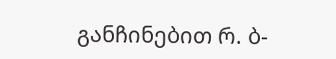განჩინებით რ. ბ-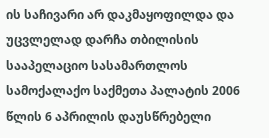ის საჩივარი არ დაკმაყოფილდა და უცვლელად დარჩა თბილისის სააპელაციო სასამართლოს სამოქალაქო საქმეთა პალატის 2006 წლის 6 აპრილის დაუსწრებელი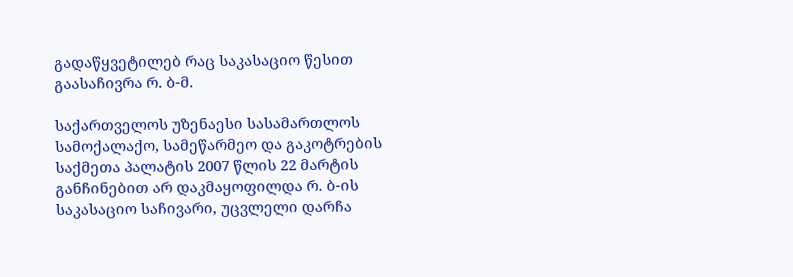გადაწყვეტილებ რაც საკასაციო წესით გაასაჩივრა რ. ბ-მ.

საქართველოს უზენაესი სასამართლოს სამოქალაქო, სამეწარმეო და გაკოტრების საქმეთა პალატის 2007 წლის 22 მარტის განჩინებით არ დაკმაყოფილდა რ. ბ-ის საკასაციო საჩივარი, უცვლელი დარჩა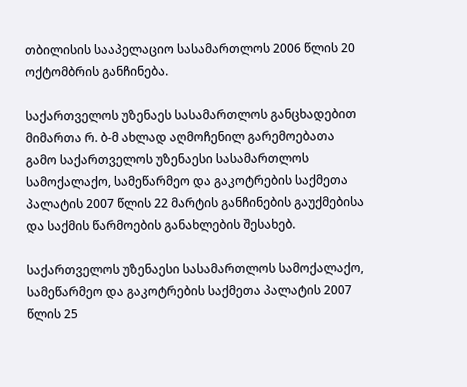თბილისის სააპელაციო სასამართლოს 2006 წლის 20 ოქტომბრის განჩინება.

საქართველოს უზენაეს სასამართლოს განცხადებით მიმართა რ. ბ-მ ახლად აღმოჩენილ გარემოებათა გამო საქართველოს უზენაესი სასამართლოს სამოქალაქო, სამეწარმეო და გაკოტრების საქმეთა პალატის 2007 წლის 22 მარტის განჩინების გაუქმებისა და საქმის წარმოების განახლების შესახებ.

საქართველოს უზენაესი სასამართლოს სამოქალაქო, სამეწარმეო და გაკოტრების საქმეთა პალატის 2007 წლის 25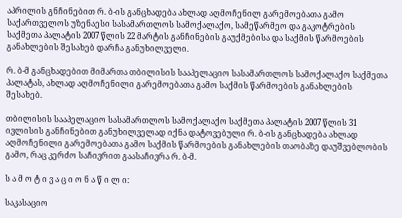აპრილის გნჩინებით რ. ბ-ის განცხადება ახლად აღმოჩენილ გარემოებათა გამო საქართველოს უზენაესი სასამართლოს სამოქალაქო, სამეწარმეო და გაკოტრების საქმეთა პალატის 2007 წლის 22 მარტის განჩინების გაუქმებისა და საქმის წარმოების განახლების შესახებ დარჩა განუხილველი.

რ. ბ-მ განცხადებით მიმართა თბილისის სააპელაციო სასამართლოს სამოქალაქო საქმეთა პალატას, ახლად აღმოჩენილი გარემოებათა გამო საქმის წარმოების განახლების შესახებ.

თბილისის სააპელაციო სასამართლოს სამოქალაქო საქმეთა პალატის 2007 წლის 31 ივლისის განჩინებით განუხილველად იქნა დატოვებული რ. ბ-ის განცხადება ახლად აღმოჩენილი გარემოებათა გამო საქმის წარმოების განახლების თაობაზე დაუშვებლობის გამო, რაც კერძო საჩივრით გაასაჩივრა რ. ბ-მ.

ს ა მ ო ტ ი ვ ა ც ი ო ნ ა წ ი ლ ი:

საკასაციო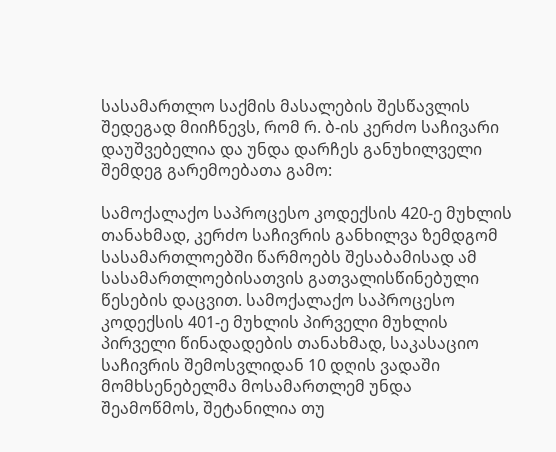სასამართლო საქმის მასალების შესწავლის შედეგად მიიჩნევს, რომ რ. ბ-ის კერძო საჩივარი დაუშვებელია და უნდა დარჩეს განუხილველი შემდეგ გარემოებათა გამო:

სამოქალაქო საპროცესო კოდექსის 420-ე მუხლის თანახმად, კერძო საჩივრის განხილვა ზემდგომ სასამართლოებში წარმოებს შესაბამისად ამ სასამართლოებისათვის გათვალისწინებული წესების დაცვით. სამოქალაქო საპროცესო კოდექსის 401-ე მუხლის პირველი მუხლის პირველი წინადადების თანახმად, საკასაციო საჩივრის შემოსვლიდან 10 დღის ვადაში მომხსენებელმა მოსამართლემ უნდა შეამოწმოს, შეტანილია თუ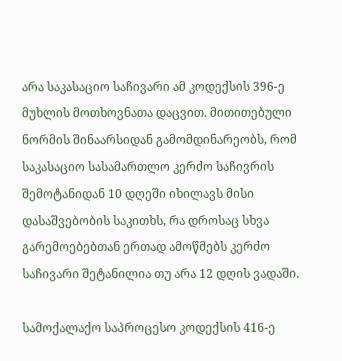არა საკასაციო საჩივარი ამ კოდექსის 396-ე მუხლის მოთხოვნათა დაცვით. მითითებული ნორმის შინაარსიდან გამომდინარეობს, რომ საკასაციო სასამართლო კერძო საჩივრის შემოტანიდან 10 დღეში იხილავს მისი დასაშვებობის საკითხს, რა დროსაც სხვა გარემოებებთან ერთად ამოწმებს კერძო საჩივარი შეტანილია თუ არა 12 დღის ვადაში.

სამოქალაქო საპროცესო კოდექსის 416-ე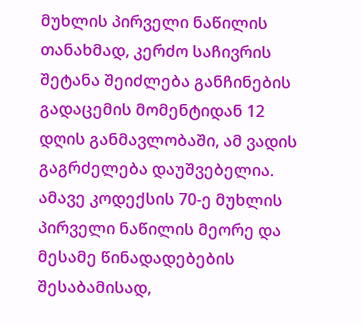მუხლის პირველი ნაწილის თანახმად, კერძო საჩივრის შეტანა შეიძლება განჩინების გადაცემის მომენტიდან 12 დღის განმავლობაში, ამ ვადის გაგრძელება დაუშვებელია. ამავე კოდექსის 70-ე მუხლის პირველი ნაწილის მეორე და მესამე წინადადებების შესაბამისად,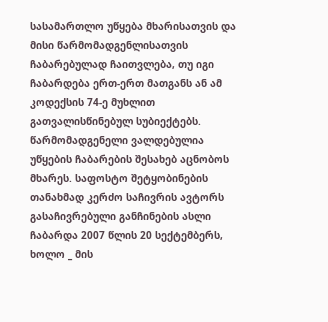სასამართლო უწყება მხარისათვის და მისი წარმომადგენლისათვის ჩაბარებულად ჩაითვლება, თუ იგი ჩაბარდება ერთ-ერთ მათგანს ან ამ კოდექსის 74-ე მუხლით გათვალისწინებულ სუბიექტებს. წარმომადგენელი ვალდებულია უწყების ჩაბარების შესახებ აცნობოს მხარეს. საფოსტო შეტყობინების თანახმად კერძო საჩივრის ავტორს გასაჩივრებული განჩინების ასლი ჩაბარდა 2007 წლის 20 სექტემბერს, ხოლო _ მის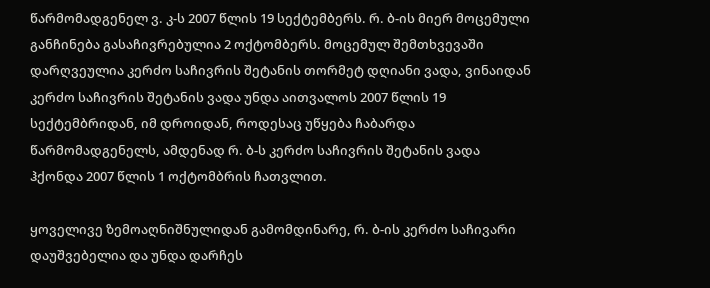წარმომადგენელ ვ. კ-ს 2007 წლის 19 სექტემბერს. რ. ბ-ის მიერ მოცემული განჩინება გასაჩივრებულია 2 ოქტომბერს. მოცემულ შემთხვევაში დარღვეულია კერძო საჩივრის შეტანის თორმეტ დღიანი ვადა, ვინაიდან კერძო საჩივრის შეტანის ვადა უნდა აითვალოს 2007 წლის 19 სექტემბრიდან, იმ დროიდან, როდესაც უწყება ჩაბარდა წარმომადგენელს, ამდენად რ. ბ-ს კერძო საჩივრის შეტანის ვადა ჰქონდა 2007 წლის 1 ოქტომბრის ჩათვლით.

ყოველივე ზემოაღნიშნულიდან გამომდინარე, რ. ბ-ის კერძო საჩივარი დაუშვებელია და უნდა დარჩეს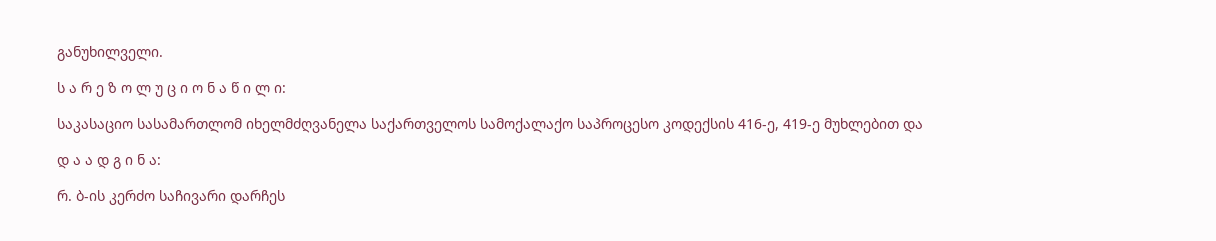განუხილველი.

ს ა რ ე ზ ო ლ უ ც ი ო ნ ა წ ი ლ ი:

საკასაციო სასამართლომ იხელმძღვანელა საქართველოს სამოქალაქო საპროცესო კოდექსის 416-ე, 419-ე მუხლებით და

დ ა ა დ გ ი ნ ა:

რ. ბ-ის კერძო საჩივარი დარჩეს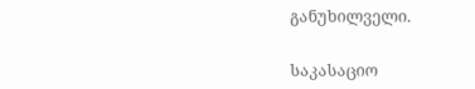განუხილველი.

საკასაციო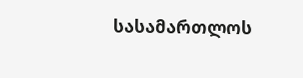სასამართლოს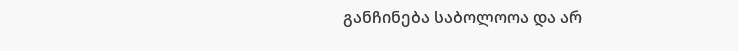განჩინება საბოლოოა და არ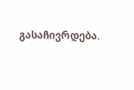გასაჩივრდება.